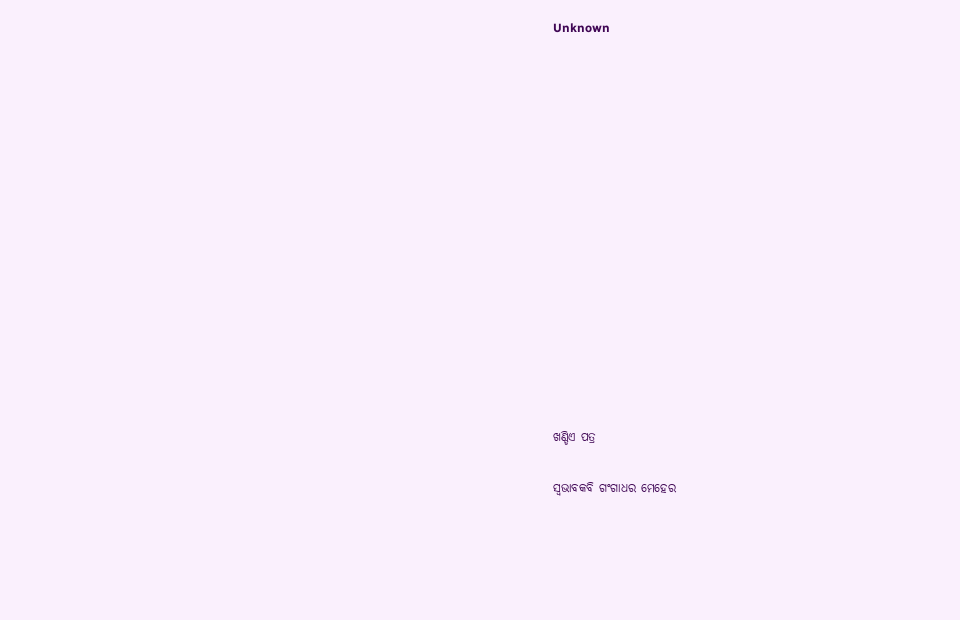Unknown















ଖଣ୍ଡିଏ ପତ୍ର

ସ୍ୱଭାବକବି ଗଂଗାଧର ମେହେର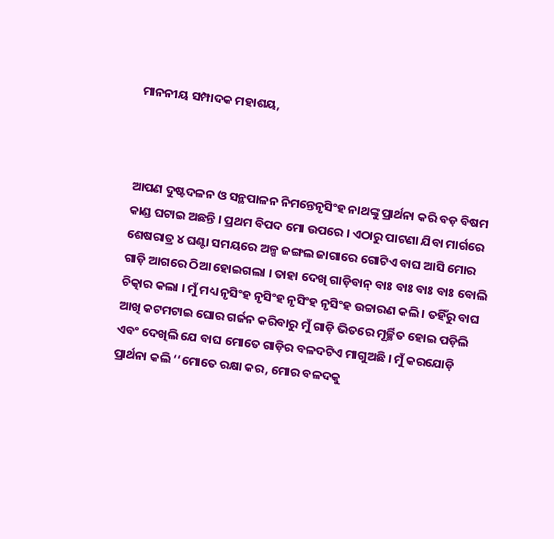ମାନନୀୟ ସମ୍ପାଦକ ମହାଶୟ,



ଆପଣ ଦୁଷ୍ଟଦଳନ ଓ ସନ୍ଥପାଳନ ନିମନ୍ତେନୃସିଂହ ନାଥଙ୍କୁ ପ୍ରାର୍ଥନା କରି ବଡ଼ ବିଷମ କାଣ୍ଡ ଘଟାଇ ଅଛନ୍ତି । ପ୍ରଥମ ବିପଦ ମୋ ଉପରେ । ଏଠାରୁ ପାଟଣା ଯିବା ମାର୍ଗରେ ଶେଷରାତ୍ର ୪ ଘଣ୍ଟା ସମୟରେ ଅଳ୍ପ ଜଙ୍ଗଲ ଜାଗାରେ ଗୋଟିଏ ବାଘ ଆସି ମୋର ଗାଡ଼ି ଆଗରେ ଠିଆ ହୋଇଗଲା । ତାହା ଦେଖି ଗାଡ଼ିବାନ୍ ବାଃ ବାଃ ବାଃ ବାଃ ବୋଲି ଚିତ୍କାର କଲା । ମୁଁ ମଧ୍ୟ ନୃସିଂହ ନୃସିଂହ ନୃସିଂହ ନୃସିଂହ ଉଚ୍ଚାରଣ କଲି । ତହିଁରୁ ବାଘ ଆଖି କଟମଟାଇ ଘୋର ଗର୍ଜନ କରିବାରୁ ମୁଁ ଗାଡ଼ି ଭିତରେ ମୂର୍ଚ୍ଛିତ ହୋଇ ପଡ଼ିଲି ଏବଂ ଦେଖିଲି ଯେ ବାଘ ମୋତେ ଗାଡ଼ିର ବଳଦଟିଏ ମାଗୁଅଛି । ମୁଁ କରଯୋଡ଼ି ପ୍ରାର୍ଥନା କଲି ‘‘ମୋତେ ରକ୍ଷା କର, ମୋର ବଳଦକୁ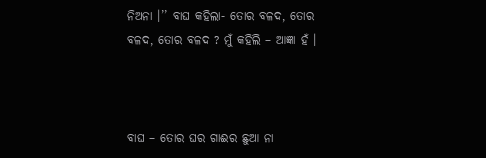ନିଅନା ।’’ ବାଘ କହିଲା- ତୋର ବଳଦ, ତୋର ବଳଦ, ତୋର ବଳଦ ? ମୁଁ କହିଲି – ଆଜ୍ଞା ହଁ ।



ବାଘ – ତୋର ଘର ଗାଈର ଛୁଆ ନା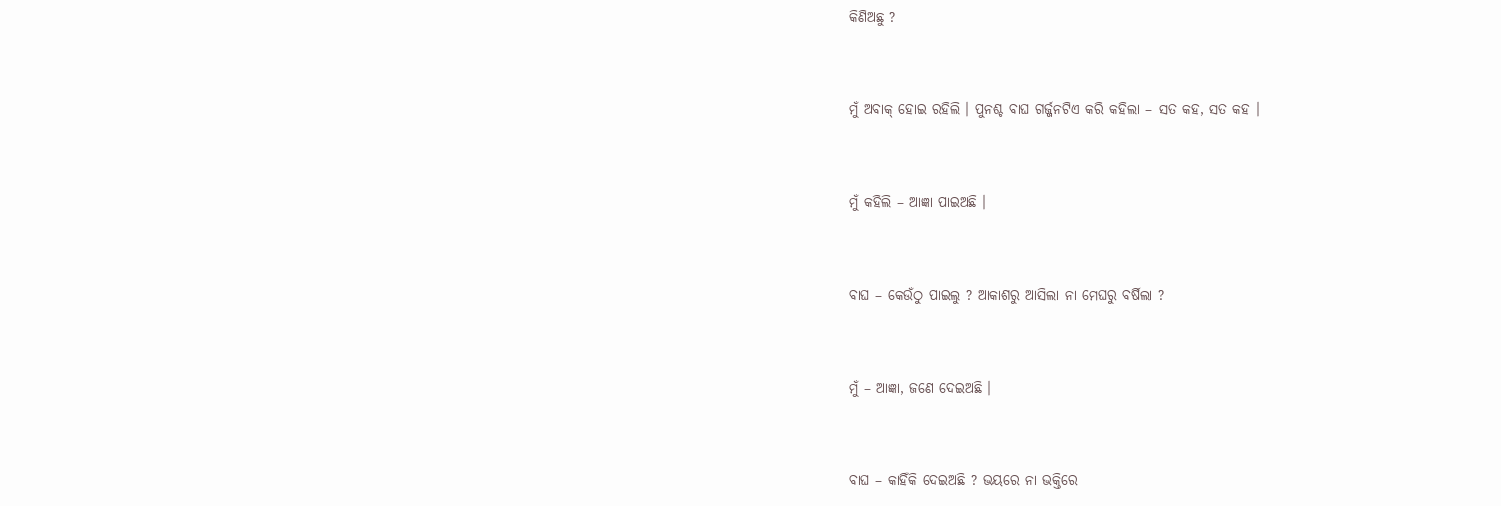କିଣିଅଛୁ ?



ମୁଁ ଅବାକ୍ ହୋଇ ରହିଲି । ପୁନଶ୍ଚ ବାଘ ଗର୍ଜ୍ଜନଟିଏ କରି କହିଲା – ସତ କହ, ସତ କହ ।



ମୁଁ କହିଲି – ଆଜ୍ଞା ପାଇଅଛି ।



ବାଘ – କେଉଁଠୁ ପାଇଲୁ ? ଆକାଶରୁ ଆସିଲା ନା ମେଘରୁ ବର୍ଷିଲା ?



ମୁଁ – ଆଜ୍ଞା, ଜଣେ ଦେଇଅଛି ।



ବାଘ – କାହିଁକି ଦେଇଅଛି ? ଭୟରେ ନା ଭକ୍ତିରେ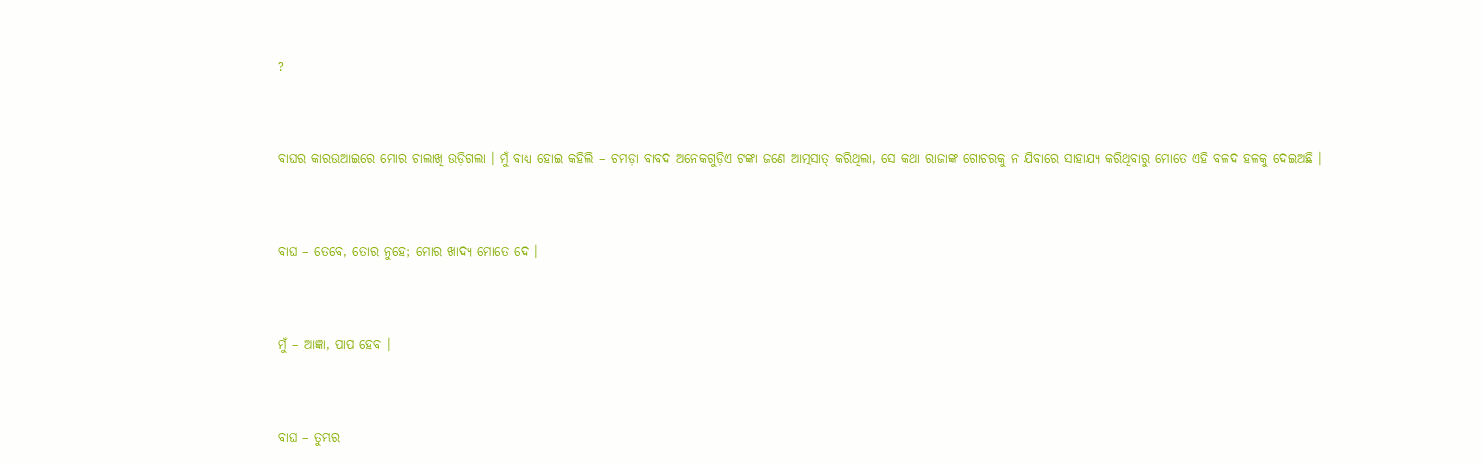?



ବାଘର କାରଉଆଇରେ ମୋର ଚାଲାଖି ଉଡ଼ିଗଲା । ମୁଁ ବାଧ୍ୟ ହୋଇ କହିଲି – ଚମଡ଼ା ବାବଦ ଅନେକଗୁଡ଼ିଏ ଟଙ୍କା ଜଣେ ଆତ୍ମସାତ୍ କରିଥିଲା, ସେ କଥା ରାଜାଙ୍କ ଗୋଚରକୁ ନ ଯିବାରେ ସାହାଯ୍ୟ କରିଥିବାରୁ ମୋତେ ଏହି ବଳଦ ହଳକୁ ଦେଇଅଛି ।



ବାଘ – ତେବେ, ତୋର ନୁହେ; ମୋର ଖାଦ୍ୟ ମୋତେ ଦେ ।



ମୁଁ – ଆଜ୍ଞା, ପାପ ହେବ ।



ବାଘ – ତୁମ୍ଭର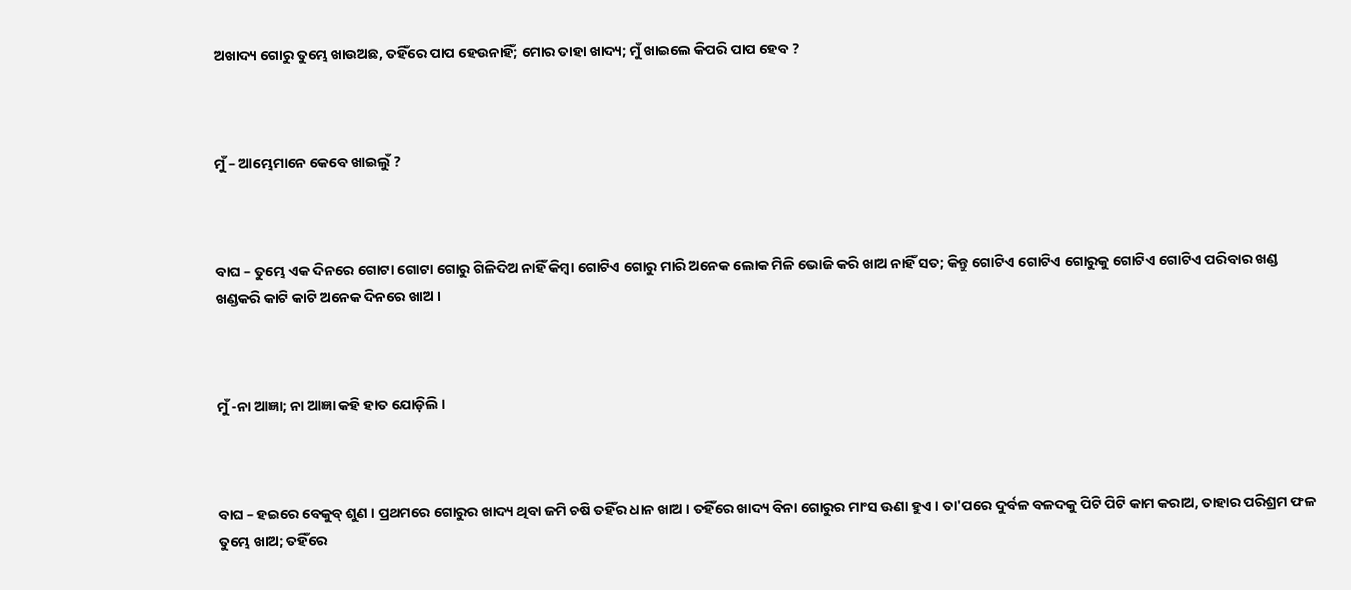ଅଖାଦ୍ୟ ଗୋରୁ ତୁମ୍ଭେ ଖାଉଅଛ, ତହିଁରେ ପାପ ହେଉନାହିଁ; ମୋର ତାହା ଖାଦ୍ୟ; ମୁଁ ଖାଇଲେ କିପରି ପାପ ହେବ ?



ମୁଁ – ଆମ୍ଭେମାନେ କେବେ ଖାଇଲୁଁ ?



ବାଘ – ତୁମ୍ଭେ ଏକ ଦିନରେ ଗୋଟା ଗୋଟା ଗୋରୁ ଗିଳିଦିଅ ନାହିଁ କିମ୍ବା ଗୋଟିଏ ଗୋରୁ ମାରି ଅନେକ ଲୋକ ମିଳି ଭୋଜି କରି ଖାଅ ନାହିଁ ସତ; କିନ୍ତୁ ଗୋଟିଏ ଗୋଟିଏ ଗୋରୁକୁ ଗୋଟିଏ ଗୋଟିଏ ପରିବାର ଖଣ୍ଡ ଖଣ୍ଡକରି କାଟି କାଟି ଅନେକ ଦିନରେ ଖାଅ ।



ମୁଁ -ନା ଆଜ୍ଞା; ନା ଆଜ୍ଞା କହି ହାତ ଯୋଡ଼ିଲି ।



ବାଘ – ହଇରେ ବେକୁବ୍ ଶୁଣ । ପ୍ରଥମରେ ଗୋରୁର ଖାଦ୍ୟ ଥିବା ଜମି ଚଷି ତହିଁର ଧାନ ଖାଅ । ତହିଁରେ ଖାଦ୍ୟ ବିନା ଗୋରୁର ମାଂସ ଊଣା ହୁଏ । ତା'ପରେ ଦୁର୍ବଳ ବଳଦକୁ ପିଟି ପିଟି କାମ କରାଅ, ତାହାର ପରିଶ୍ରମ ଫଳ ତୁମ୍ଭେ ଖାଅ; ତହିଁରେ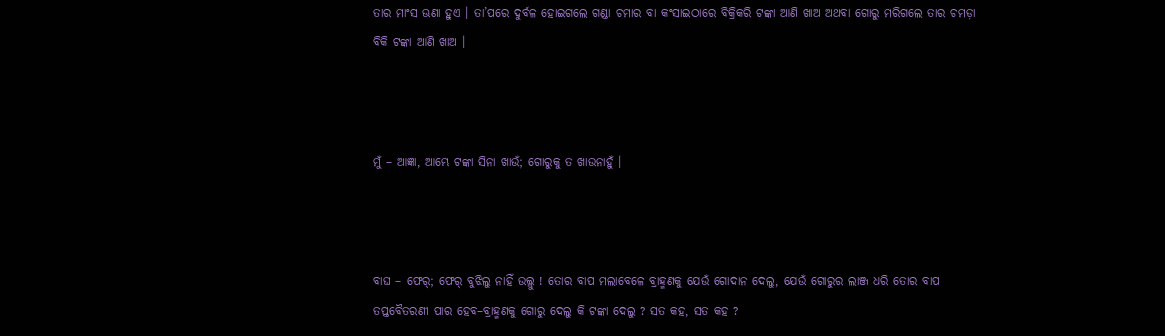ତାର ମାଂସ ଊଣା ହୁଏ । ତା’ପରେ ଦୁର୍ବଳ ହୋଇଗଲେ ଗଣ୍ଡା ଚମାର ବା କଂସାଇଠାରେ ବିକ୍ରିକରି ଟଙ୍କା ଆଣି ଖାଅ ଅଥବା ଗୋରୁ ମରିଗଲେ ତାର ଚମଡ଼ା ବିକି ଟଙ୍କା ଆଣି ଖାଅ ।



ମୁଁ – ଆଜ୍ଞା, ଆମ୍ଭେ ଟଙ୍କା ସିନା ଖାଉଁ; ଗୋରୁକୁ ତ ଖାଉନାହୁଁ ।



ବାଘ – ଫେର୍; ଫେର୍ ବୁଝିଲୁ ନାହିଁ ଉଲ୍ଲୁ ! ତୋର ବାପ ମଲାବେଳେ ବ୍ରାହ୍ମଣକୁ ଯେଉଁ ଗୋଦାନ ଦେଲୁ, ଯେଉଁ ଗୋରୁର ଲାଞ୍ଜ ଧରି ତୋର ବାପ ତପ୍ତବୈତରଣୀ ପାର ହେବ–ବ୍ରାହ୍ମଣକୁ ଗୋରୁ ଦେଲୁ କି ଟଙ୍କା ଦେଲୁ ? ସତ କହ, ସତ କହ ?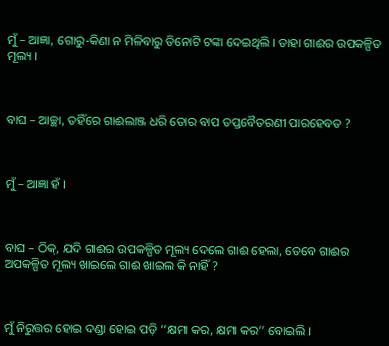ମୁଁ – ଆଜ୍ଞା, ଗୋରୁ-କିଣା ନ ମିଳିବାରୁ ତିନୋଟି ଟଙ୍କା ଦେଇଥିଲି । ତାହା ଗାଈର ଉପକଳ୍ପିତ ମୂଲ୍ୟ ।



ବାଘ – ଆଚ୍ଛା, ତହିଁରେ ଗାଈଲାଞ୍ଜ ଧରି ତୋର ବାପ ତପ୍ତବୈତରଣୀ ପାରହେବତ ?



ମୁଁ – ଆଜ୍ଞା ହଁ ।



ବାଘ – ଠିକ୍, ଯଦି ଗାଈର ଉପକଳ୍ପିତ ମୂଲ୍ୟ ଦେଲେ ଗାଈ ହେଲା, ତେବେ ଗାଈର ଅପକଳ୍ପିତ ମୂଲ୍ୟ ଖାଇଲେ ଗାଈ ଖାଇଲ କି ନାହିଁ ?



ମୁଁ ନିରୁତ୍ତର ହୋଇ ଦଣ୍ଡା ହୋଇ ପଡ଼ି ‘‘କ୍ଷମା କର, କ୍ଷମା କର’’ ବୋଇଲି ।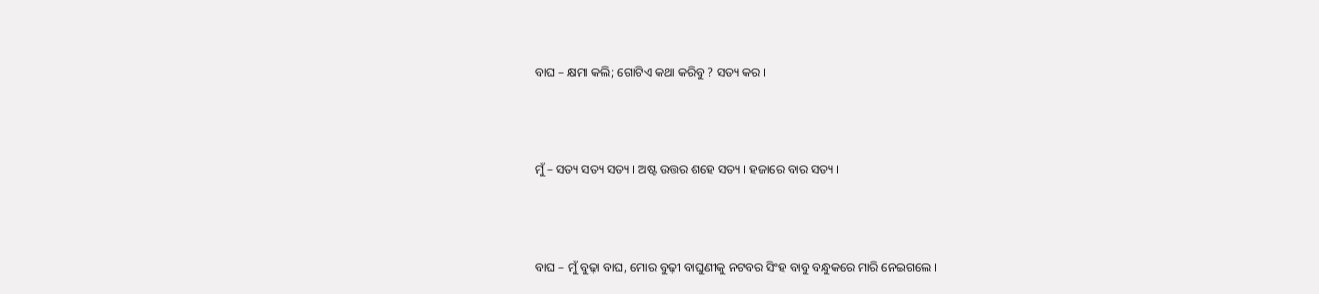ବାଘ – କ୍ଷମା କଲି; ଗୋଟିଏ କଥା କରିବୁ ? ସତ୍ୟ କର ।



ମୁଁ – ସତ୍ୟ ସତ୍ୟ ସତ୍ୟ । ଅଷ୍ଟ ଉତ୍ତର ଶହେ ସତ୍ୟ । ହଜାରେ ବାର ସତ୍ୟ ।



ବାଘ – ମୁଁ ବୁଢ଼ା ବାଘ, ମୋର ବୁଢ଼ୀ ବାଘୁଣୀକୁ ନଟବର ସିଂହ ବାବୁ ବନ୍ଧୁକରେ ମାରି ନେଇଗଲେ ।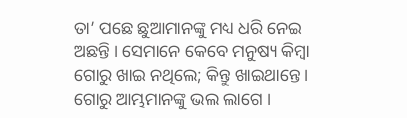ତା’ ପଛେ ଛୁଆମାନଙ୍କୁ ମଧ୍ୟ ଧରି ନେଇ ଅଛନ୍ତି । ସେମାନେ କେବେ ମନୁଷ୍ୟ କିମ୍ବା ଗୋରୁ ଖାଇ ନଥିଲେ; କିନ୍ତୁ ଖାଇଥାନ୍ତେ । ଗୋରୁ ଆମ୍ଭମାନଙ୍କୁ ଭଲ ଲାଗେ ।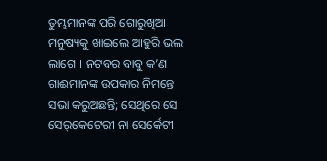ତୁମ୍ଭମାନଙ୍କ ପରି ଗୋରୁଖିଆ ମନୁଷ୍ୟକୁ ଖାଇଲେ ଆହୁରି ଭଲ ଲାଗେ । ନଟବର ବାବୁ କ’ଣ ଗାଈମାନଙ୍କ ଉପକାର ନିମନ୍ତେ ସଭା କରୁଅଛନ୍ତି; ସେଥିରେ ସେ ସେର୍‌କେଟେରୀ ନା ସେର୍କେଟୀ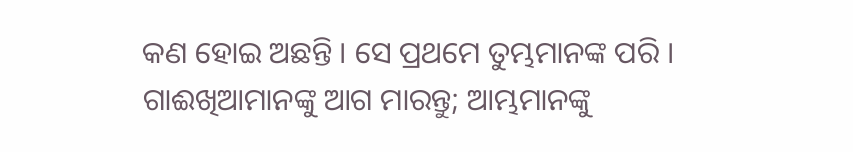କଣ ହୋଇ ଅଛନ୍ତି । ସେ ପ୍ରଥମେ ତୁମ୍ଭମାନଙ୍କ ପରି । ଗାଈଖିଆମାନଙ୍କୁ ଆଗ ମାରନ୍ତୁ; ଆମ୍ଭମାନଙ୍କୁ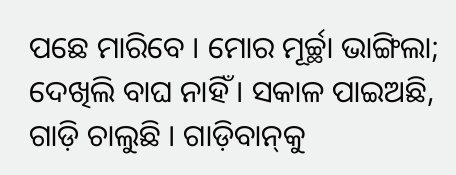ପଛେ ମାରିବେ । ମୋର ମୂର୍ଚ୍ଛା ଭାଙ୍ଗିଲା; ଦେଖିଲି ବାଘ ନାହିଁ । ସକାଳ ପାଇଅଛି, ଗାଡ଼ି ଚାଲୁଛି । ଗାଡ଼ିବାନ୍‌କୁ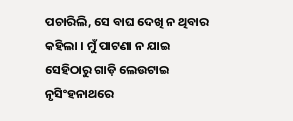ପଚାରିଲି, ସେ ବାଘ ଦେଖି ନ ଥିବାର କହିଲା । ମୁଁ ପାଟଣା ନ ଯାଇ ସେହିଠାରୁ ଗାଡ଼ି ଲେଉଟାଇ ନୃସିଂହନାଥରେ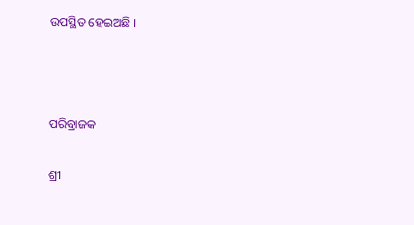ଉପସ୍ଥିତ ହେଇଅଛି ।



ପରିବ୍ରାଜକ

ଶ୍ରୀ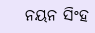ନୟନ ସିଂହ